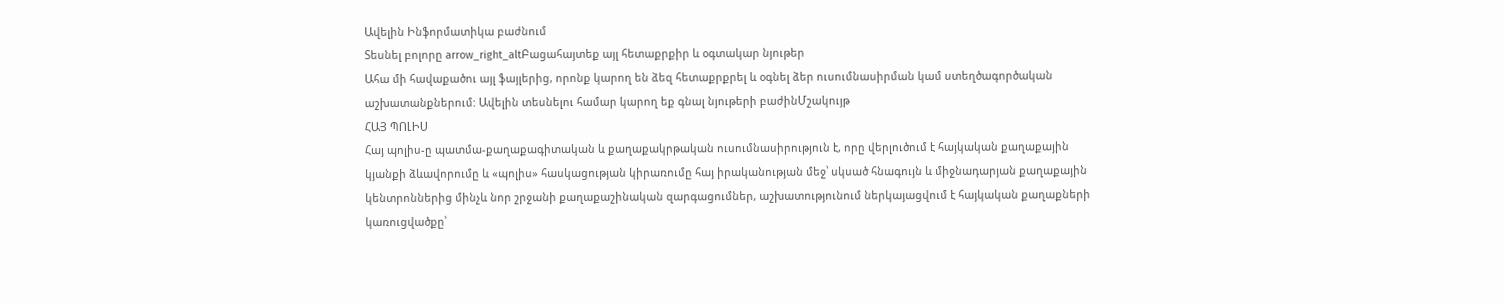Ավելին Ինֆորմատիկա բաժնում
Տեսնել բոլորը arrow_right_altԲացահայտեք այլ հետաքրքիր և օգտակար նյութեր
Ահա մի հավաքածու այլ ֆայլերից, որոնք կարող են ձեզ հետաքրքրել և օգնել ձեր ուսումնասիրման կամ ստեղծագործական աշխատանքներում: Ավելին տեսնելու համար կարող եք գնալ նյութերի բաժինՄշակույթ
ՀԱՅ ՊՈԼԻՍ
Հայ պոլիս-ը պատմա-քաղաքագիտական և քաղաքակրթական ուսումնասիրություն է, որը վերլուծում է հայկական քաղաքային կյանքի ձևավորումը և «պոլիս» հասկացության կիրառումը հայ իրականության մեջ՝ սկսած հնագույն և միջնադարյան քաղաքային կենտրոններից մինչև նոր շրջանի քաղաքաշինական զարգացումներ, աշխատությունում ներկայացվում է հայկական քաղաքների կառուցվածքը՝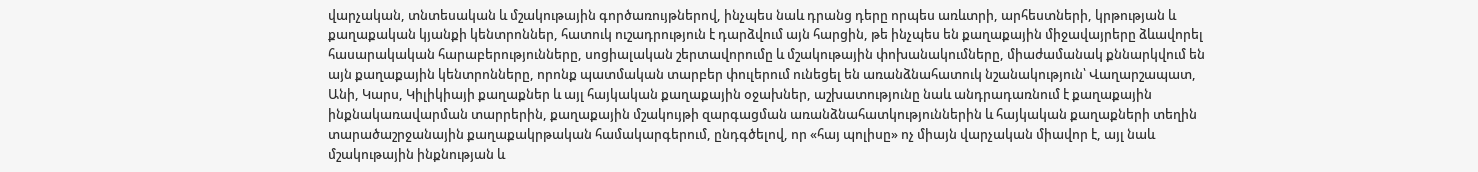վարչական, տնտեսական և մշակութային գործառույթներով, ինչպես նաև դրանց դերը որպես առևտրի, արհեստների, կրթության և քաղաքական կյանքի կենտրոններ, հատուկ ուշադրություն է դարձվում այն հարցին, թե ինչպես են քաղաքային միջավայրերը ձևավորել հասարակական հարաբերությունները, սոցիալական շերտավորումը և մշակութային փոխանակումները, միաժամանակ քննարկվում են այն քաղաքային կենտրոնները, որոնք պատմական տարբեր փուլերում ունեցել են առանձնահատուկ նշանակություն՝ Վաղարշապատ, Անի, Կարս, Կիլիկիայի քաղաքներ և այլ հայկական քաղաքային օջախներ, աշխատությունը նաև անդրադառնում է քաղաքային ինքնակառավարման տարրերին, քաղաքային մշակույթի զարգացման առանձնահատկություններին և հայկական քաղաքների տեղին տարածաշրջանային քաղաքակրթական համակարգերում, ընդգծելով, որ «հայ պոլիսը» ոչ միայն վարչական միավոր է, այլ նաև մշակութային ինքնության և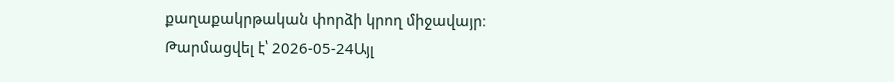քաղաքակրթական փորձի կրող միջավայր։
Թարմացվել է՝ 2026-05-24Այլ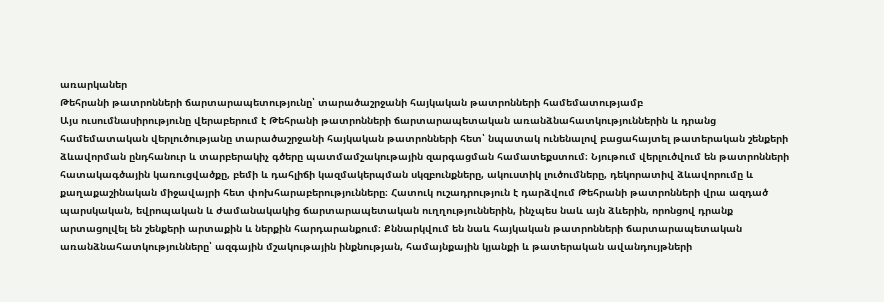առարկաներ
Թեհրանի թատրոնների ճարտարապետությունը՝ տարածաշրջանի հայկական թատրոնների համեմատությամբ
Այս ուսումնասիրությունը վերաբերում է Թեհրանի թատրոնների ճարտարապետական առանձնահատկություններին և դրանց համեմատական վերլուծությանը տարածաշրջանի հայկական թատրոնների հետ՝ նպատակ ունենալով բացահայտել թատերական շենքերի ձևավորման ընդհանուր և տարբերակիչ գծերը պատմամշակութային զարգացման համատեքստում։ Նյութում վերլուծվում են թատրոնների հատակագծային կառուցվածքը, բեմի և դահլիճի կազմակերպման սկզբունքները, ակուստիկ լուծումները, դեկորատիվ ձևավորումը և քաղաքաշինական միջավայրի հետ փոխհարաբերությունները։ Հատուկ ուշադրություն է դարձվում Թեհրանի թատրոնների վրա ազդած պարսկական, եվրոպական և ժամանակակից ճարտարապետական ուղղություններին, ինչպես նաև այն ձևերին, որոնցով դրանք արտացոլվել են շենքերի արտաքին և ներքին հարդարանքում։ Քննարկվում են նաև հայկական թատրոնների ճարտարապետական առանձնահատկությունները՝ ազգային մշակութային ինքնության, համայնքային կյանքի և թատերական ավանդույթների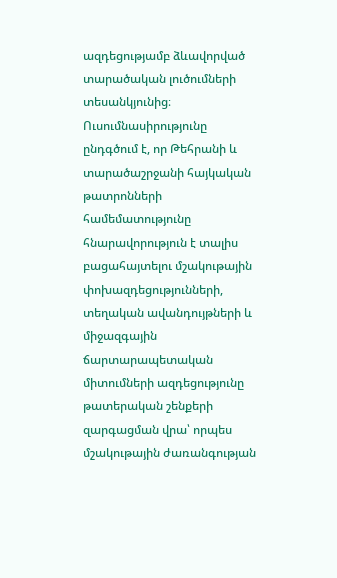ազդեցությամբ ձևավորված տարածական լուծումների տեսանկյունից։ Ուսումնասիրությունը ընդգծում է, որ Թեհրանի և տարածաշրջանի հայկական թատրոնների համեմատությունը հնարավորություն է տալիս բացահայտելու մշակութային փոխազդեցությունների, տեղական ավանդույթների և միջազգային ճարտարապետական միտումների ազդեցությունը թատերական շենքերի զարգացման վրա՝ որպես մշակութային ժառանգության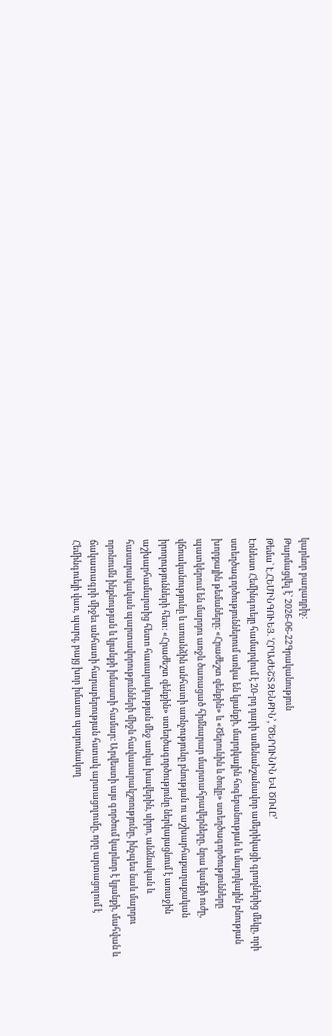կարևոր բաղադրիչ։
Թարմացվել է՝ 2026-06-22Գրականություն
Թեմա` Է.ՀԵՄԻՆԳՈՒԵՅ. ՙՀՐԱԺԵՇՏ ԶԵՆՔԻՆ՚, ՙԾԵՐՈՒՆԻՆ ԵՎ ԾՈՎԸ՚
Էռնեստ Հեմինգուեյը համարվում է 20-րդ դարի ամենանշանավոր ամերիկացի գրողներից մեկը, որի ստեղծագործություններում առկա են կյանքի, մարդկային հոգեբանության և մարդկային բնության խորքային թեմաները։ «Հրաժեշտ զենքին» և «Ծերունին և ծովը» ստեղծագործությունները պատկերում են մարդու առջև ծառացած հիմնարար մարտահրավերները, նրա կամքի ուժը, վճռականությունը և առանձին անհատի առնչությունը բնության ու աշխարհաքաղաքական իրողությունների հետ։ «Հրաժեշտ զենքին» ստեղծագործությունը ներկայացնում է առաջին աշխարհամարտից հետո հասարակության մեջ առկա խավերին, սիրո, անձնական և հասարակական պարտավորությունների միջև հավասարակշռությունը, ինչպես նաև մարդու որոնումն ինքնության և կյանքի իմաստի համար։ Արվեստի այս գործում կարևոր է կյանքի, մահվան և ճակատագրի միջեւ անհատի հարաբերության հստակ արտացոլումը, որը արտացոլում է Հեմինգուեյի վառ, պարզ, բայց խոր իմաստ պարունակող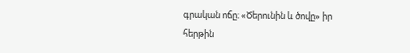գրական ոճը։ «Ծերունին և ծովը» իր հերթին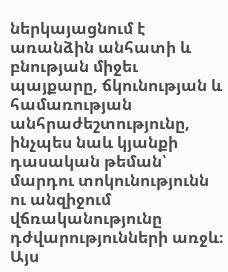ներկայացնում է առանձին անհատի և բնության միջեւ պայքարը, ճկունության և համառության անհրաժեշտությունը, ինչպես նաև կյանքի դասական թեման՝ մարդու տոկունությունն ու անզիջում վճռականությունը դժվարությունների առջև։ Այս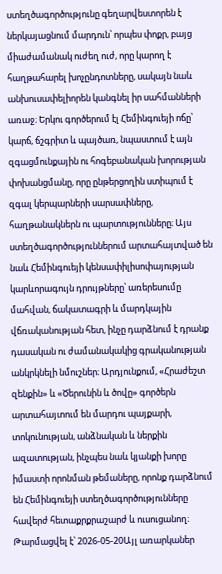ստեղծագործությունը գեղարվեստորեն է ներկայացնում մարդուն՝ որպես փոքր, բայց միաժամանակ ուժեղ ուժ, որը կարող է հաղթահարել խոչընդոտները, սակայն նաև անխուսափելիորեն կանգնել իր սահմանների առաջ։ Երկու գործերում էլ Հեմինգուեյի ոճը՝ կարճ, ճշգրիտ և պայծառ, նպաստում է այն զգացմունքային ու հոգեբանական խորության փոխանցմանը, որը ընթերցողին ստիպում է զգալ կերպարների սարսափները, հաղթանակներն ու պարտությունները։ Այս ստեղծագործություններում արտահայտված են նաև Հեմինգուեյի կենսափիլիսոփայության կարևորագույն դրույթները՝ առերեսումը մահվան, ճակատագրի և մարդկային վճռականության հետ, ինչը դարձնում է դրանք դասական ու ժամանակակից գրականության անկրկնելի նմուշներ։ Արդյունքում, «Հրաժեշտ զենքին» և «Ծերունին և ծովը» գործերն արտահայտում են մարդու պայքարի, տոկունության, անձնական և ներքին ազատության, ինչպես նաև կյանքի խորը իմաստի որոնման թեմաները, որոնք դարձնում են Հեմինգուեյի ստեղծագործությունները հավերժ հետաքրքրաշարժ և ուսուցանող։
Թարմացվել է՝ 2026-05-20Այլ առարկաներ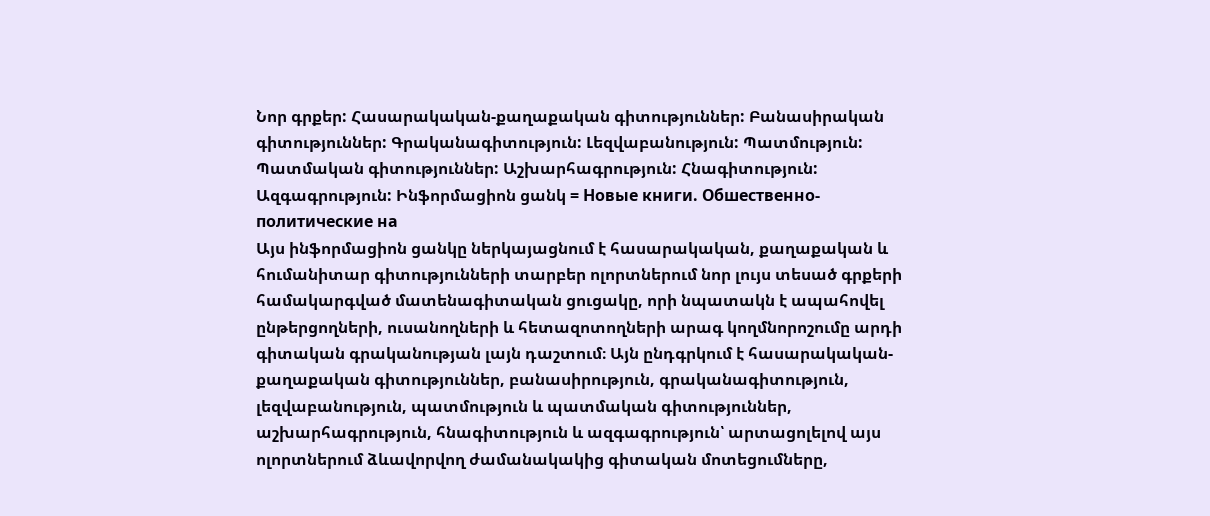Նոր գրքեր: Հասարակական-քաղաքական գիտություններ: Բանասիրական գիտություններ: Գրականագիտություն: Լեզվաբանություն: Պատմություն: Պատմական գիտություններ: Աշխարհագրություն: Հնագիտություն: Ազգագրություն: Ինֆորմացիոն ցանկ = Новые книги. Обшественно-политические на
Այս ինֆորմացիոն ցանկը ներկայացնում է հասարակական, քաղաքական և հումանիտար գիտությունների տարբեր ոլորտներում նոր լույս տեսած գրքերի համակարգված մատենագիտական ցուցակը, որի նպատակն է ապահովել ընթերցողների, ուսանողների և հետազոտողների արագ կողմնորոշումը արդի գիտական գրականության լայն դաշտում։ Այն ընդգրկում է հասարակական-քաղաքական գիտություններ, բանասիրություն, գրականագիտություն, լեզվաբանություն, պատմություն և պատմական գիտություններ, աշխարհագրություն, հնագիտություն և ազգագրություն՝ արտացոլելով այս ոլորտներում ձևավորվող ժամանակակից գիտական մոտեցումները,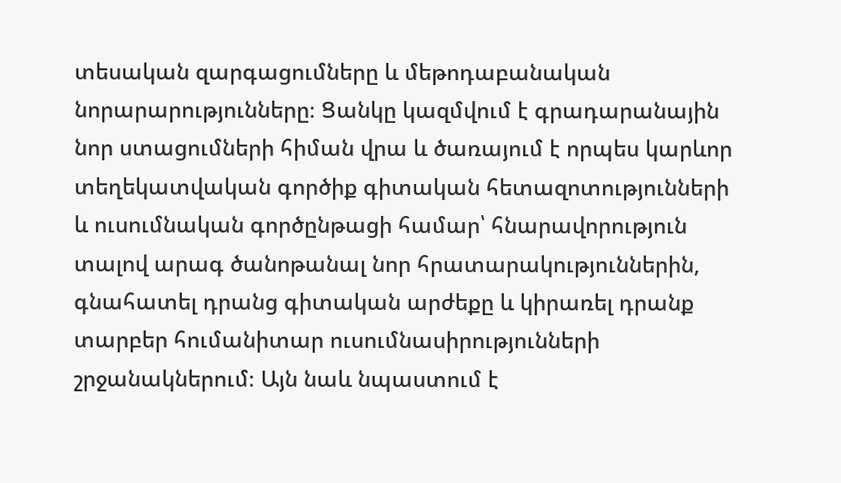տեսական զարգացումները և մեթոդաբանական նորարարությունները։ Ցանկը կազմվում է գրադարանային նոր ստացումների հիման վրա և ծառայում է որպես կարևոր տեղեկատվական գործիք գիտական հետազոտությունների և ուսումնական գործընթացի համար՝ հնարավորություն տալով արագ ծանոթանալ նոր հրատարակություններին, գնահատել դրանց գիտական արժեքը և կիրառել դրանք տարբեր հումանիտար ուսումնասիրությունների շրջանակներում։ Այն նաև նպաստում է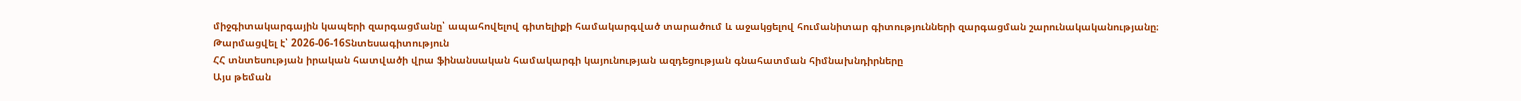միջգիտակարգային կապերի զարգացմանը՝ ապահովելով գիտելիքի համակարգված տարածում և աջակցելով հումանիտար գիտությունների զարգացման շարունակականությանը։
Թարմացվել է՝ 2026-06-16Տնտեսագիտություն
ՀՀ տնտեսության իրական հատվածի վրա ֆինանսական համակարգի կայունության ազդեցության գնահատման հիմնախնդիրները
Այս թեման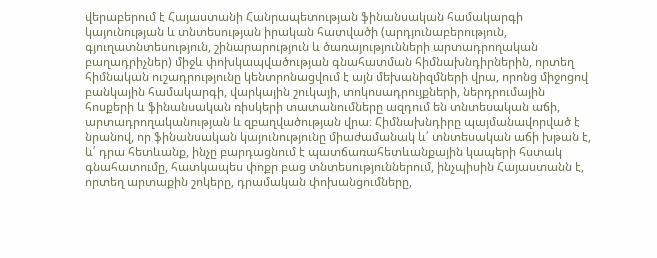վերաբերում է Հայաստանի Հանրապետության ֆինանսական համակարգի կայունության և տնտեսության իրական հատվածի (արդյունաբերություն, գյուղատնտեսություն, շինարարություն և ծառայությունների արտադրողական բաղադրիչներ) միջև փոխկապվածության գնահատման հիմնախնդիրներին, որտեղ հիմնական ուշադրությունը կենտրոնացվում է այն մեխանիզմների վրա, որոնց միջոցով բանկային համակարգի, վարկային շուկայի, տոկոսադրույքների, ներդրումային հոսքերի և ֆինանսական ռիսկերի տատանումները ազդում են տնտեսական աճի, արտադրողականության և զբաղվածության վրա։ Հիմնախնդիրը պայմանավորված է նրանով, որ ֆինանսական կայունությունը միաժամանակ և՛ տնտեսական աճի խթան է, և՛ դրա հետևանք, ինչը բարդացնում է պատճառահետևանքային կապերի հստակ գնահատումը, հատկապես փոքր բաց տնտեսություններում, ինչպիսին Հայաստանն է, որտեղ արտաքին շոկերը, դրամական փոխանցումները,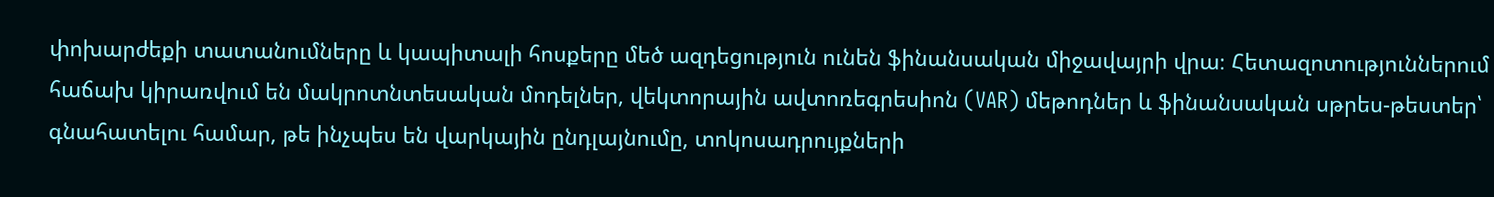փոխարժեքի տատանումները և կապիտալի հոսքերը մեծ ազդեցություն ունեն ֆինանսական միջավայրի վրա։ Հետազոտություններում հաճախ կիրառվում են մակրոտնտեսական մոդելներ, վեկտորային ավտոռեգրեսիոն (VAR) մեթոդներ և ֆինանսական սթրես-թեստեր՝ գնահատելու համար, թե ինչպես են վարկային ընդլայնումը, տոկոսադրույքների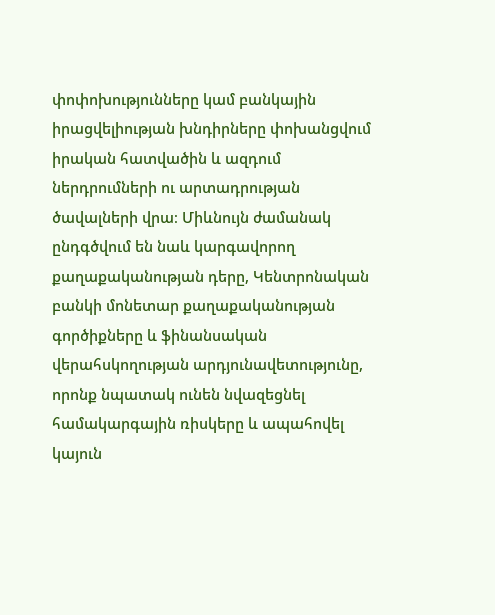փոփոխությունները կամ բանկային իրացվելիության խնդիրները փոխանցվում իրական հատվածին և ազդում ներդրումների ու արտադրության ծավալների վրա։ Միևնույն ժամանակ ընդգծվում են նաև կարգավորող քաղաքականության դերը, Կենտրոնական բանկի մոնետար քաղաքականության գործիքները և ֆինանսական վերահսկողության արդյունավետությունը, որոնք նպատակ ունեն նվազեցնել համակարգային ռիսկերը և ապահովել կայուն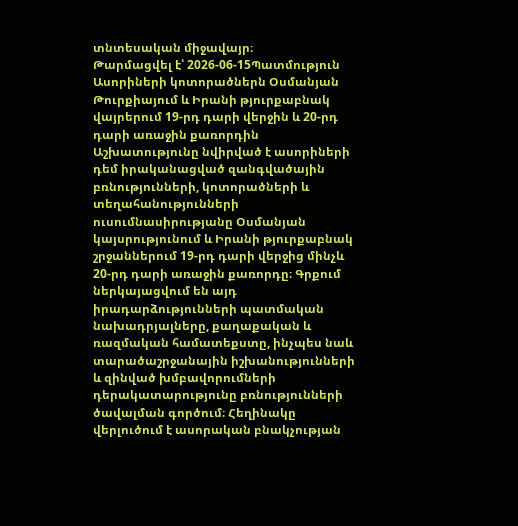տնտեսական միջավայր։
Թարմացվել է՝ 2026-06-15Պատմություն
Ասորիների կոտորածներն Օսմանյան Թուրքիայում և Իրանի թյուրքաբնակ վայրերում 19-րդ դարի վերջին և 20-րդ դարի առաջին քառորդին
Աշխատությունը նվիրված է ասորիների դեմ իրականացված զանգվածային բռնությունների, կոտորածների և տեղահանությունների ուսումնասիրությանը Օսմանյան կայսրությունում և Իրանի թյուրքաբնակ շրջաններում 19-րդ դարի վերջից մինչև 20-րդ դարի առաջին քառորդը։ Գրքում ներկայացվում են այդ իրադարձությունների պատմական նախադրյալները, քաղաքական և ռազմական համատեքստը, ինչպես նաև տարածաշրջանային իշխանությունների և զինված խմբավորումների դերակատարությունը բռնությունների ծավալման գործում։ Հեղինակը վերլուծում է ասորական բնակչության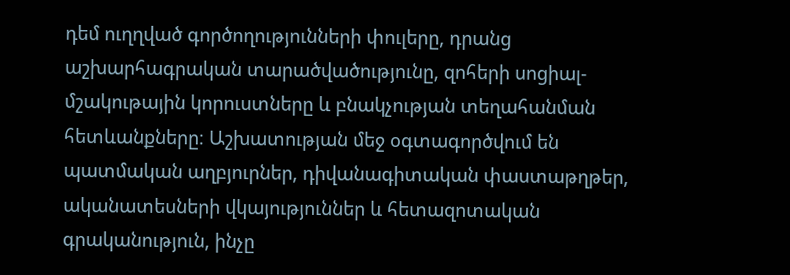դեմ ուղղված գործողությունների փուլերը, դրանց աշխարհագրական տարածվածությունը, զոհերի սոցիալ-մշակութային կորուստները և բնակչության տեղահանման հետևանքները։ Աշխատության մեջ օգտագործվում են պատմական աղբյուրներ, դիվանագիտական փաստաթղթեր, ականատեսների վկայություններ և հետազոտական գրականություն, ինչը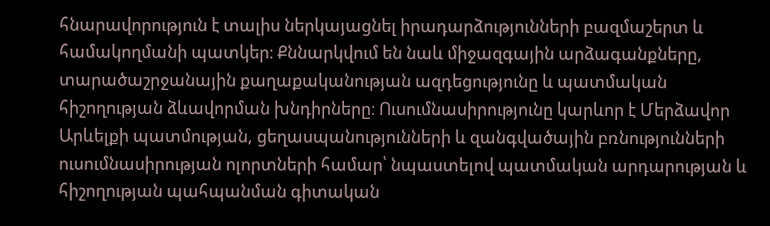հնարավորություն է տալիս ներկայացնել իրադարձությունների բազմաշերտ և համակողմանի պատկեր։ Քննարկվում են նաև միջազգային արձագանքները, տարածաշրջանային քաղաքականության ազդեցությունը և պատմական հիշողության ձևավորման խնդիրները։ Ուսումնասիրությունը կարևոր է Մերձավոր Արևելքի պատմության, ցեղասպանությունների և զանգվածային բռնությունների ուսումնասիրության ոլորտների համար՝ նպաստելով պատմական արդարության և հիշողության պահպանման գիտական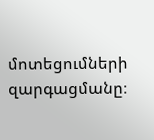մոտեցումների զարգացմանը։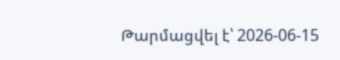Թարմացվել է՝ 2026-06-15